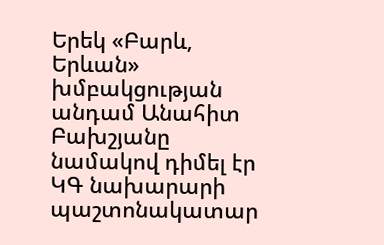Երեկ «Բարև, Երևան» խմբակցության անդամ Անահիտ Բախշյանը նամակով դիմել էր ԿԳ նախարարի պաշտոնակատար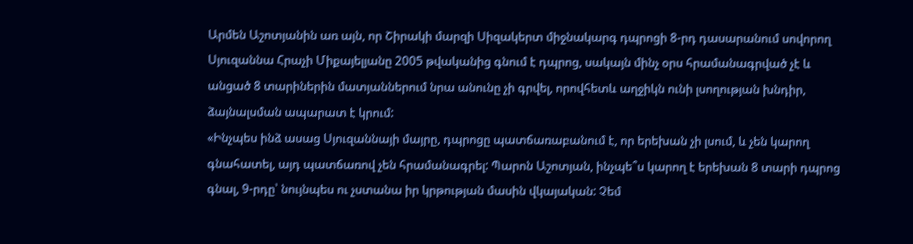Արմեն Աշոտյանին առ այն, որ Շիրակի մարզի Սիզակերտ միջնակարգ դպրոցի 8-րդ դասարանում սովորող Սյուզաննա Հրաչի Միքայելյանը 2005 թվականից գնում է դպրոց, սակայն մինչ օրս հրամանագրված չէ և անցած 8 տարիներին մատյաններում նրա անունը չի գրվել, որովհետև աղջիկն ունի լսողության խնդիր, ձայնալսման ապարատ է կրում:
«Ինչպես ինձ ասաց Սյուզաննայի մայրը, դպրոցը պատճառաբանում է, որ երեխան չի լսում, և չեն կարող գնահատել, այդ պատճառով չեն հրամանագրել: Պարոն Աշոտյան, ինչպե՞ս կարող է երեխան 8 տարի դպրոց գնալ, 9-րդը՝ նույնպես ու չստանա իր կրթության մասին վկայական: Չեմ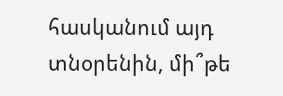հասկանում այդ տնօրենին, մի՞թե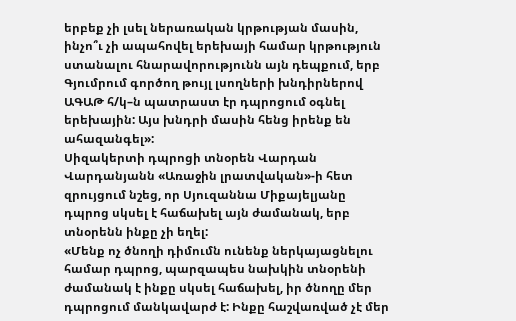երբեք չի լսել ներառական կրթության մասին, ինչո՞ւ չի ապահովել երեխայի համար կրթություն ստանալու հնարավորությունն այն դեպքում, երբ Գյումրում գործող թույլ լսողների խնդիրներով ԱԳԱԹ հ/կ–ն պատրաստ էր դպրոցում օգնել երեխային: Այս խնդրի մասին հենց իրենք են ահազանգել»:
Սիզակերտի դպրոցի տնօրեն Վարդան Վարդանյանն «Առաջին լրատվական»-ի հետ զրույցում նշեց, որ Սյուզաննա Միքայելյանը դպրոց սկսել է հաճախել այն ժամանակ, երբ տնօրենն ինքը չի եղել:
«Մենք ոչ ծնողի դիմումն ունենք ներկայացնելու համար դպրոց, պարզապես նախկին տնօրենի ժամանակ է ինքը սկսել հաճախել, իր ծնողը մեր դպրոցում մանկավարժ է: Ինքը հաշվառված չէ մեր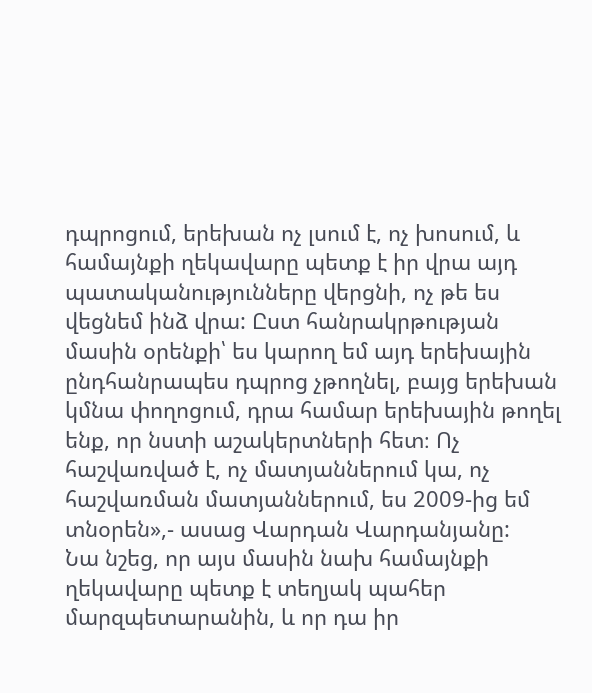դպրոցում, երեխան ոչ լսում է, ոչ խոսում, և համայնքի ղեկավարը պետք է իր վրա այդ պատականությունները վերցնի, ոչ թե ես վեցնեմ ինձ վրա: Ըստ հանրակրթության մասին օրենքի՝ ես կարող եմ այդ երեխային ընդհանրապես դպրոց չթողնել, բայց երեխան կմնա փողոցում, դրա համար երեխային թողել ենք, որ նստի աշակերտների հետ։ Ոչ հաշվառված է, ոչ մատյաններում կա, ոչ հաշվառման մատյաններում, ես 2009-ից եմ տնօրեն»,- ասաց Վարդան Վարդանյանը:
Նա նշեց, որ այս մասին նախ համայնքի ղեկավարը պետք է տեղյակ պահեր մարզպետարանին, և որ դա իր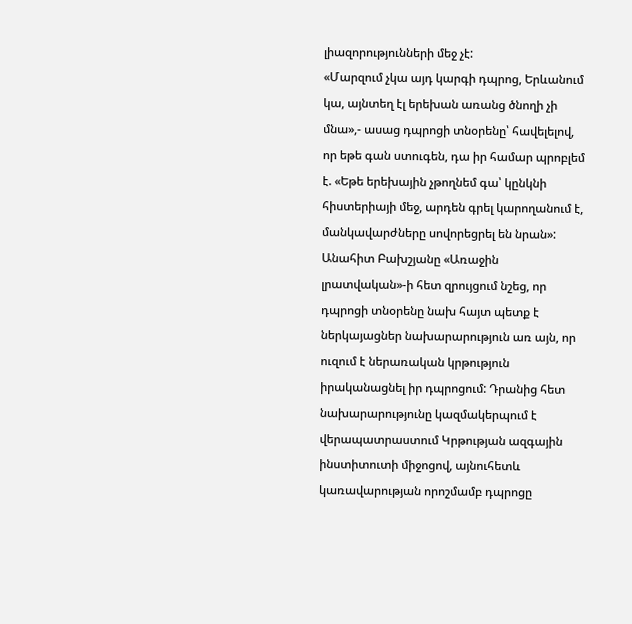լիազորությունների մեջ չէ:
«Մարզում չկա այդ կարգի դպրոց, Երևանում կա, այնտեղ էլ երեխան առանց ծնողի չի մնա»,- ասաց դպրոցի տնօրենը՝ հավելելով, որ եթե գան ստուգեն, դա իր համար պրոբլեմ է. «Եթե երեխային չթողնեմ գա՝ կընկնի հիստերիայի մեջ, արդեն գրել կարողանում է, մանկավարժները սովորեցրել են նրան»:
Անահիտ Բախշյանը «Առաջին լրատվական»-ի հետ զրույցում նշեց, որ դպրոցի տնօրենը նախ հայտ պետք է ներկայացներ նախարարություն առ այն, որ ուզում է ներառական կրթություն իրականացնել իր դպրոցում: Դրանից հետ նախարարությունը կազմակերպում է վերապատրաստում Կրթության ազգային ինստիտուտի միջոցով, այնուհետև կառավարության որոշմամբ դպրոցը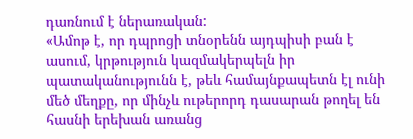դառնում է ներառական:
«Ամոթ է, որ դպրոցի տնօրենն այդպիսի բան է ասում, կրթություն կազմակերպելն իր պատականությունն է, թեև համայնքապետն էլ ունի մեծ մեղքը, որ մինչև ութերորդ դասարան թողել են հասնի երեխան առանց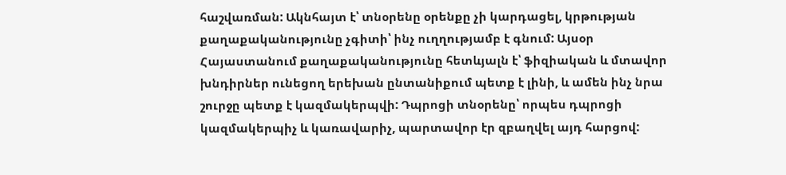հաշվառման: Ակնհայտ է՝ տնօրենը օրենքը չի կարդացել, կրթության քաղաքականությունը չգիտի՝ ինչ ուղղությամբ է գնում: Այսօր Հայաստանում քաղաքականությունը հետևյալն է՝ ֆիզիական և մտավոր խնդիրներ ունեցող երեխան ընտանիքում պետք է լինի, և ամեն ինչ նրա շուրջը պետք է կազմակերպվի: Դպրոցի տնօրենը՝ որպես դպրոցի կազմակերպիչ և կառավարիչ, պարտավոր էր զբաղվել այդ հարցով: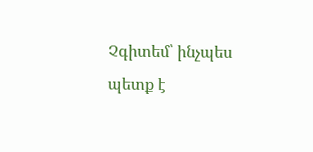Չգիտեմ՝ ինչպես պետք է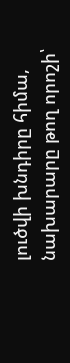լուծվի խնդիրը հիմա, նախարարը թող որոշի՝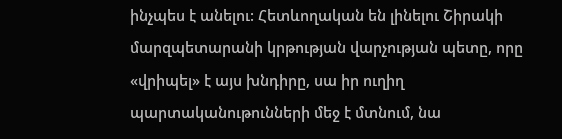ինչպես է անելու: Հետևողական են լինելու Շիրակի մարզպետարանի կրթության վարչության պետը, որը «վրիպել» է այս խնդիրը, սա իր ուղիղ պարտականութունների մեջ է մտնում, նա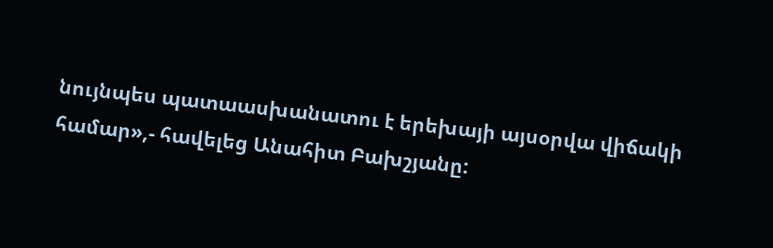նույնպես պատաասխանատու է երեխայի այսօրվա վիճակի համար»,- հավելեց Անահիտ Բախշյանը: